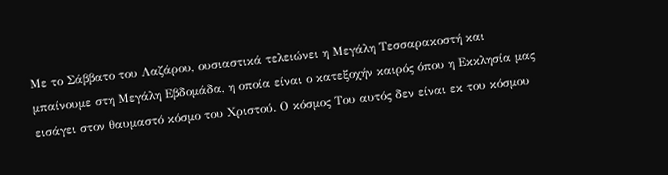Με το Σάββατο του Λαζάρου, ουσιαστικά τελειώνει η Μεγάλη Τεσσαρακοστή και μπαίνουμε στη Μεγάλη Εβδομάδα, η οποία είναι ο κατεξοχήν καιρός όπου η Εκκλησία μας εισάγει στον θαυμαστό κόσμο του Χριστού. Ο κόσμος Του αυτός δεν είναι εκ του κόσμου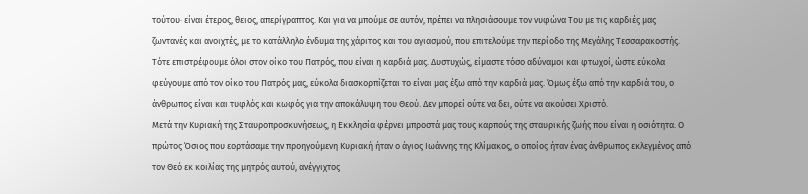τούτου· είναι έτερος, θειος, απερίγραπτος. Και για να μπούμε σε αυτόν, πρέπει να πλησιάσουμε τον νυφώνα Του με τις καρδιές μας ζωντανές και ανοιχτές, με το κατάλληλο ένδυμα της χάριτος και του αγιασμού, που επιτελούμε την περίοδο της Μεγάλης Τεσσαρακοστής. Τότε επιστρέφουμε όλοι στον οίκο του Πατρός, που είναι η καρδιά μας. Δυστυχώς, είμαστε τόσο αδύναμοι και φτωχοί, ώστε εύκολα φεύγουμε από τον οίκο του Πατρός μας, εύκολα διασκορπίζεται το είναι μας έξω από την καρδιά μας. Όμως έξω από την καρδιά του, ο άνθρωπος είναι και τυφλός και κωφός για την αποκάλυψη του Θεού. Δεν μπορεί ούτε να δει, ούτε να ακούσει Χριστό.
Μετά την Κυριακή της Σταυροπροσκυνήσεως, η Εκκλησία φέρνει μπροστά μας τους καρπούς της σταυρικής ζωής που είναι η οσιότητα. Ο πρώτος Όσιος που εορτάσαμε την προηγούμενη Κυριακή ήταν ο άγιος Ιωάννης της Κλίμακος, ο οποίος ήταν ένας άνθρωπος εκλεγμένος από τον Θεό εκ κοιλίας της μητρός αυτού, ανέγγιχτος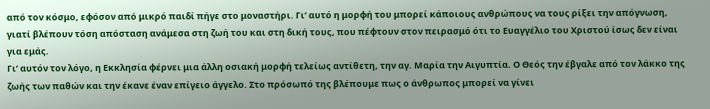από τον κόσμο, εφόσον από μικρό παιδί πήγε στο μοναστήρι. Γι’ αυτό η μορφή του μπορεί κάποιους ανθρώπους να τους ρίξει την απόγνωση, γιατί βλέπουν τόση απόσταση ανάμεσα στη ζωή του και στη δική τους, που πέφτουν στον πειρασμό ότι το Ευαγγέλιο του Χριστού ίσως δεν είναι για εμάς.
Γι’ αυτόν τον λόγο, η Εκκλησία φέρνει μια άλλη οσιακή μορφή τελείως αντίθετη, την αγ. Μαρία την Αιγυπτία. Ο Θεός την έβγαλε από τον λάκκο της ζωής των παθών και την έκανε έναν επίγειο άγγελο. Στο πρόσωπό της βλέπουμε πως ο άνθρωπος μπορεί να γίνει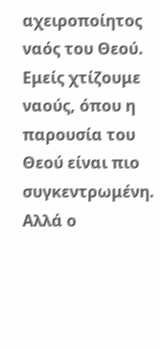αχειροποίητος ναός του Θεού. Εμείς χτίζουμε ναούς, όπου η παρουσία του Θεού είναι πιο συγκεντρωμένη. Αλλά ο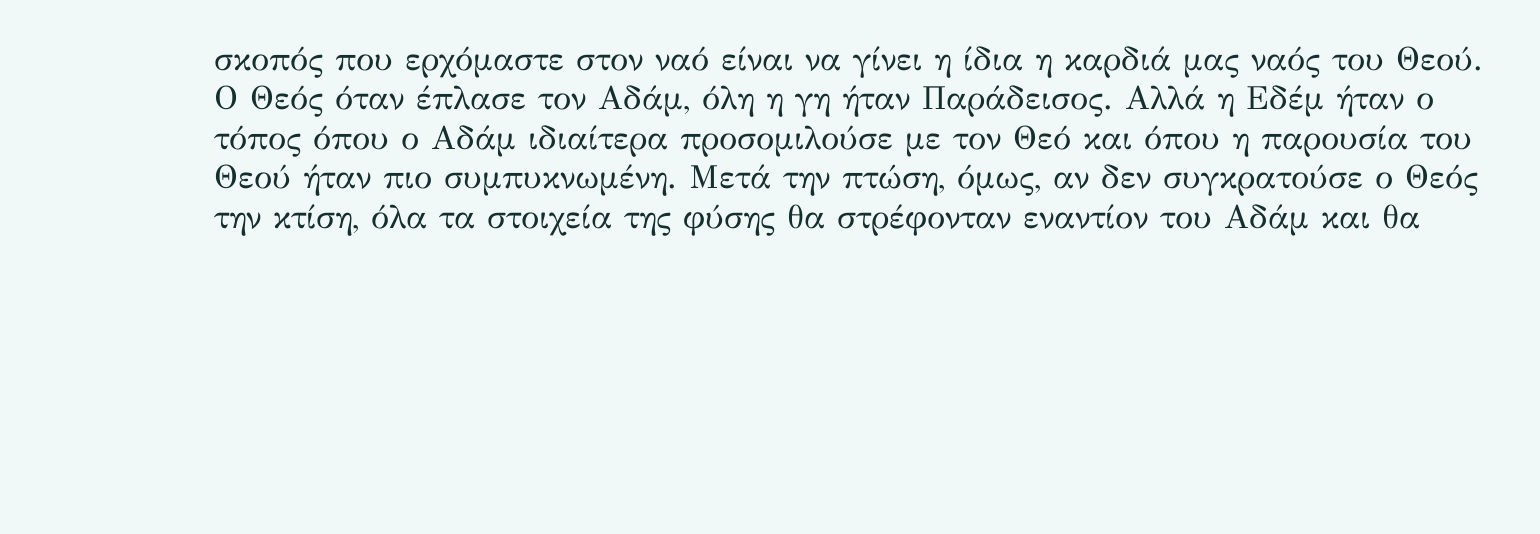σκοπός που ερχόμαστε στον ναό είναι να γίνει η ίδια η καρδιά μας ναός του Θεού.
Ο Θεός όταν έπλασε τον Αδάμ, όλη η γη ήταν Παράδεισος. Αλλά η Εδέμ ήταν ο τόπος όπου ο Αδάμ ιδιαίτερα προσομιλούσε με τον Θεό και όπου η παρουσία του Θεού ήταν πιο συμπυκνωμένη. Μετά την πτώση, όμως, αν δεν συγκρατούσε ο Θεός την κτίση, όλα τα στοιχεία της φύσης θα στρέφονταν εναντίον του Αδάμ και θα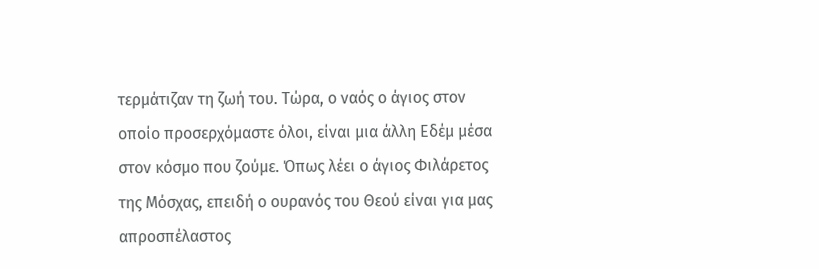τερμάτιζαν τη ζωή του. Τώρα, ο ναός ο άγιος στον οποίο προσερχόμαστε όλοι, είναι μια άλλη Εδέμ μέσα στον κόσμο που ζούμε. Όπως λέει ο άγιος Φιλάρετος της Μόσχας, επειδή ο ουρανός του Θεού είναι για μας απροσπέλαστος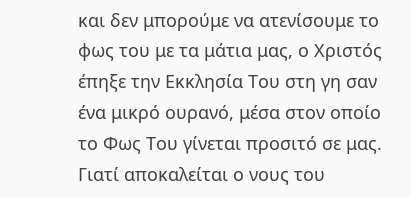και δεν μπορούμε να ατενίσουμε το φως του με τα μάτια μας, ο Χριστός έπηξε την Εκκλησία Του στη γη σαν ένα μικρό ουρανό, μέσα στον οποίο το Φως Του γίνεται προσιτό σε μας.
Γιατί αποκαλείται ο νους του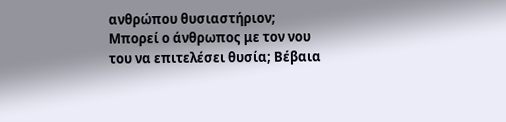ανθρώπου θυσιαστήριον; Μπορεί ο άνθρωπος με τον νου του να επιτελέσει θυσία; Βέβαια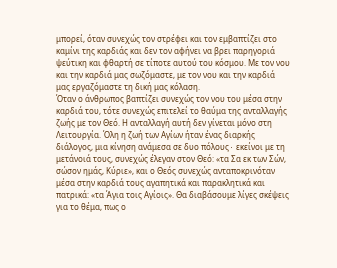μπορεί, όταν συνεχώς τον στρέφει και τον εμβαπτίζει στο καμίνι της καρδιάς και δεν τον αφήνει να βρει παρηγοριά ψεύτικη και φθαρτή σε τίποτε αυτού του κόσμου. Με τον νου και την καρδιά μας σωζόμαστε, με τον νου και την καρδιά μας εργαζόμαστε τη δική μας κόλαση.
Όταν ο άνθρωπος βαπτίζει συνεχώς τον νου του μέσα στην καρδιά του, τότε συνεχώς επιτελεί το θαύμα της ανταλλαγής ζωής με τον Θεό. Η ανταλλαγή αυτή δεν γίνεται μόνο στη Λειτουργία. Όλη η ζωή των Αγίων ήταν ένας διαρκής διάλογος, μια κίνηση ανάμεσα σε δυο πόλους∙ εκείνοι με τη μετάνοιά τους, συνεχώς έλεγαν στον Θεό: «τα Σα εκ των Σών, σώσον ημάς, Κύριε», και ο Θεός συνεχώς ανταποκρινόταν μέσα στην καρδιά τους αγαπητικά και παρακλητικά και πατρικά: «τα Άγια τοις Αγίοις». Θα διαβάσουμε λίγες σκέψεις για το θέμα, πως ο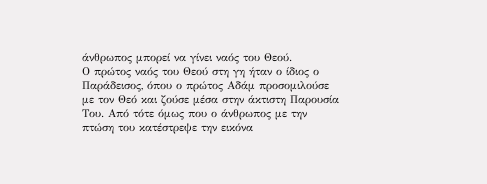άνθρωπος μπορεί να γίνει ναός του Θεού.
Ο πρώτος ναός του Θεού στη γη ήταν ο ίδιος ο Παράδεισος, όπου ο πρώτος Αδάμ προσομιλούσε με τον Θεό και ζούσε μέσα στην άκτιστη Παρουσία Του. Από τότε όμως που ο άνθρωπος με την πτώση του κατέστρεψε την εικόνα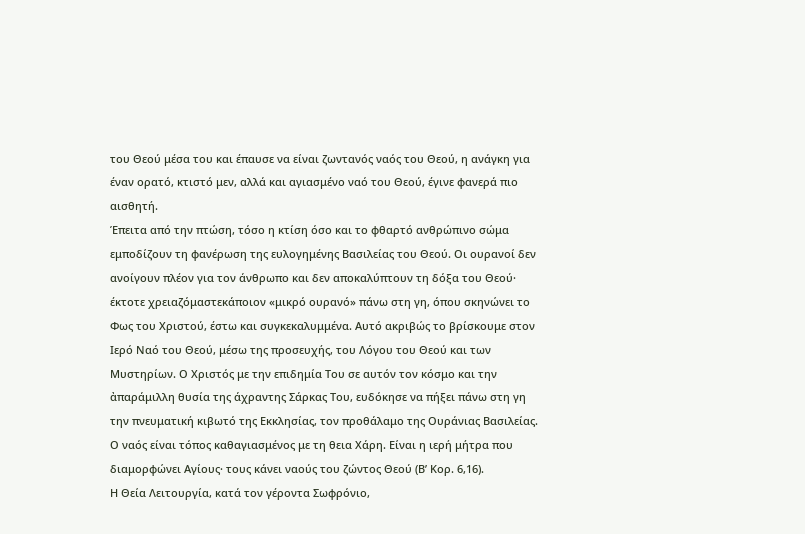του Θεού μέσα του και έπαυσε να είναι ζωντανός ναός του Θεού, η ανάγκη για έναν ορατό, κτιστό μεν, αλλά και αγιασμένο ναό του Θεού, έγινε φανερά πιο αισθητή.
Έπειτα από την πτώση, τόσο η κτίση όσο και το φθαρτό ανθρώπινο σώμα εμποδίζουν τη φανέρωση της ευλογημένης Βασιλείας του Θεού. Οι ουρανοί δεν ανοίγουν πλέον για τον άνθρωπο και δεν αποκαλύπτουν τη δόξα του Θεού· έκτοτε χρειαζόμαστεκάποιον «μικρό ουρανό» πάνω στη γη, όπου σκηνώνει το Φως του Χριστού, έστω και συγκεκαλυμμένα. Αυτό ακριβώς το βρίσκουμε στον Ιερό Ναό του Θεού, μέσω της προσευχής, του Λόγου του Θεού και των Μυστηρίων. Ο Χριστός με την επιδημία Του σε αυτόν τον κόσμο και την ἀπαράμιλλη θυσία της άχραντης Σάρκας Του, ευδόκησε να πήξει πάνω στη γη την πνευματική κιβωτό της Εκκλησίας, τον προθάλαμο της Ουράνιας Βασιλείας. Ο ναός είναι τόπος καθαγιασμένος με τη θεια Χάρη. Είναι η ιερή μήτρα που διαμορφώνει Αγίους· τους κάνει ναούς του ζώντος Θεού (Β’ Κορ. 6,16).
Η Θεία Λειτουργία, κατά τον γέροντα Σωφρόνιο,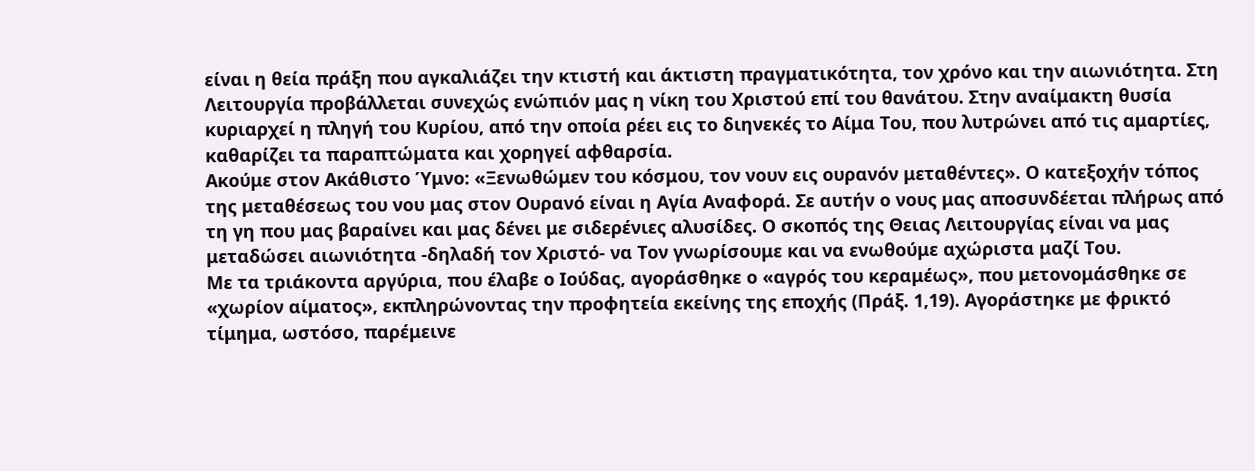είναι η θεία πράξη που αγκαλιάζει την κτιστή και άκτιστη πραγματικότητα, τον χρόνο και την αιωνιότητα. Στη Λειτουργία προβάλλεται συνεχώς ενώπιόν μας η νίκη του Χριστού επί του θανάτου. Στην αναίμακτη θυσία κυριαρχεί η πληγή του Κυρίου, από την οποία ρέει εις το διηνεκές το Αίμα Του, που λυτρώνει από τις αμαρτίες, καθαρίζει τα παραπτώματα και χορηγεί αφθαρσία.
Ακούμε στον Ακάθιστο Ύμνο: «Ξενωθώμεν του κόσμου, τον νουν εις ουρανόν μεταθέντες». Ο κατεξοχήν τόπος της μεταθέσεως του νου μας στον Ουρανό είναι η Αγία Αναφορά. Σε αυτήν ο νους μας αποσυνδέεται πλήρως από τη γη που μας βαραίνει και μας δένει με σιδερένιες αλυσίδες. Ο σκοπός της Θειας Λειτουργίας είναι να μας μεταδώσει αιωνιότητα -δηλαδή τον Χριστό- να Τον γνωρίσουμε και να ενωθούμε αχώριστα μαζί Του.
Με τα τριάκοντα αργύρια, που έλαβε ο Ιούδας, αγοράσθηκε ο «αγρός του κεραμέως», που μετονομάσθηκε σε «χωρίον αίματος», εκπληρώνοντας την προφητεία εκείνης της εποχής (Πράξ. 1,19). Αγοράστηκε με φρικτό τίμημα, ωστόσο, παρέμεινε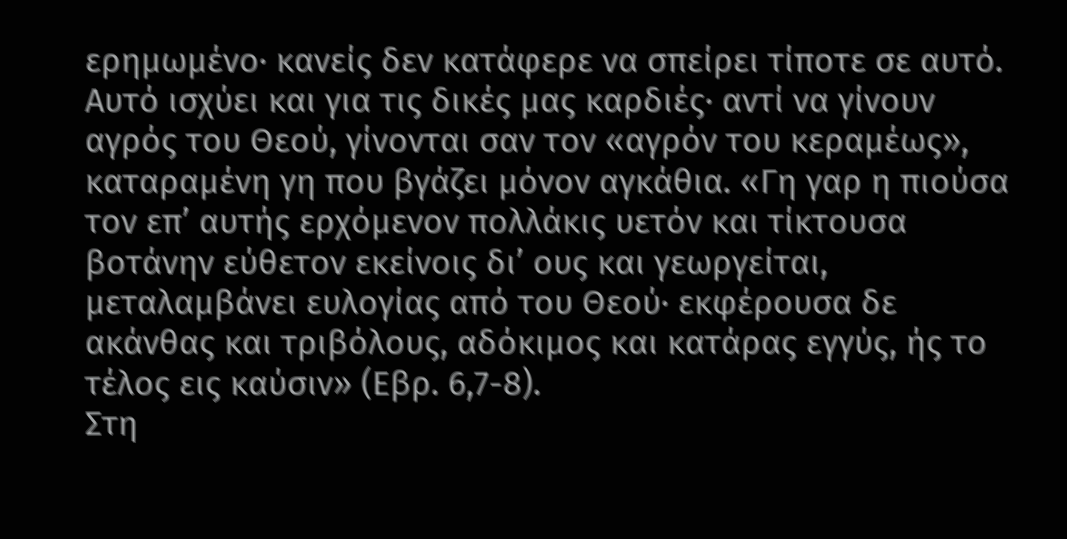ερημωμένο· κανείς δεν κατάφερε να σπείρει τίποτε σε αυτό. Αυτό ισχύει και για τις δικές μας καρδιές· αντί να γίνουν αγρός του Θεού, γίνονται σαν τον «αγρόν του κεραμέως», καταραμένη γη που βγάζει μόνον αγκάθια. «Γη γαρ η πιούσα τον επ’ αυτής ερχόμενον πολλάκις υετόν και τίκτουσα βοτάνην εύθετον εκείνοις δι’ ους και γεωργείται, μεταλαμβάνει ευλογίας από του Θεού· εκφέρουσα δε ακάνθας και τριβόλους, αδόκιμος και κατάρας εγγύς, ής το τέλος εις καύσιν» (Εβρ. 6,7-8).
Στη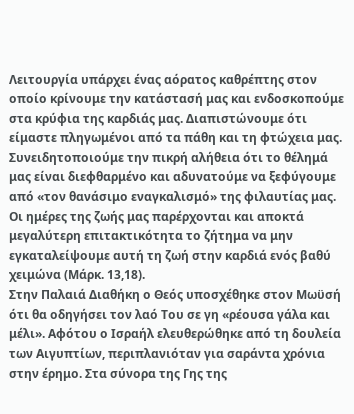Λειτουργία υπάρχει ένας αόρατος καθρέπτης στον οποίο κρίνουμε την κατάστασή μας και ενδοσκοπούμε στα κρύφια της καρδιάς μας. Διαπιστώνουμε ότι είμαστε πληγωμένοι από τα πάθη και τη φτώχεια μας. Συνειδητοποιούμε την πικρή αλήθεια ότι το θέλημά μας είναι διεφθαρμένο και αδυνατούμε να ξεφύγουμε από «τον θανάσιμο εναγκαλισμό» της φιλαυτίας μας. Οι ημέρες της ζωής μας παρέρχονται και αποκτά μεγαλύτερη επιτακτικότητα το ζήτημα να μην εγκαταλείψουμε αυτή τη ζωή στην καρδιά ενός βαθύ χειμώνα (Μάρκ. 13,18).
Στην Παλαιά Διαθήκη ο Θεός υποσχέθηκε στον Μωϋσή ότι θα οδηγήσει τον λαό Του σε γη «ρέουσα γάλα και μέλι». Αφότου ο Ισραήλ ελευθερώθηκε από τη δουλεία των Αιγυπτίων, περιπλανιόταν για σαράντα χρόνια στην έρημο. Στα σύνορα της Γης της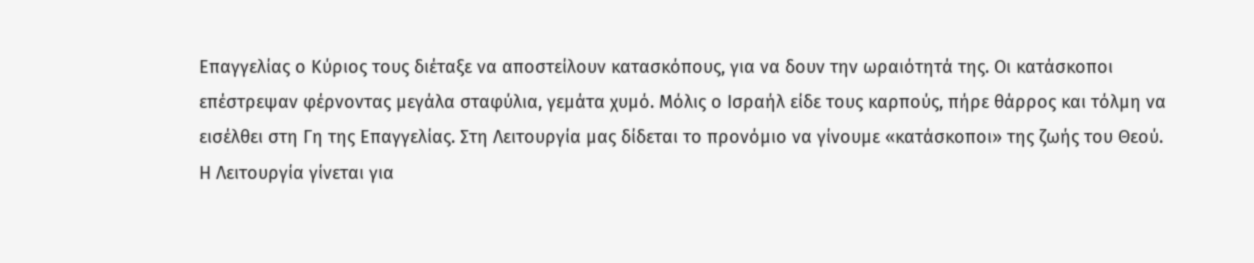Επαγγελίας ο Κύριος τους διέταξε να αποστείλουν κατασκόπους, για να δουν την ωραιότητά της. Οι κατάσκοποι επέστρεψαν φέρνοντας μεγάλα σταφύλια, γεμάτα χυμό. Μόλις ο Ισραήλ είδε τους καρπούς, πήρε θάρρος και τόλμη να εισέλθει στη Γη της Επαγγελίας. Στη Λειτουργία μας δίδεται το προνόμιο να γίνουμε «κατάσκοποι» της ζωής του Θεού. Η Λειτουργία γίνεται για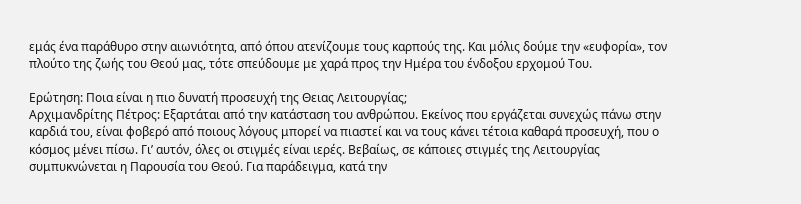εμάς ένα παράθυρο στην αιωνιότητα, από όπου ατενίζουμε τους καρπούς της. Και μόλις δούμε την «ευφορία», τον πλούτο της ζωής του Θεού μας, τότε σπεύδουμε με χαρά προς την Ημέρα του ένδοξου ερχομού Του.

Ερώτηση: Ποια είναι η πιο δυνατή προσευχή της Θειας Λειτουργίας;
Αρχιμανδρίτης Πέτρος: Εξαρτάται από την κατάσταση του ανθρώπου. Εκείνος που εργάζεται συνεχώς πάνω στην καρδιά του, είναι φοβερό από ποιους λόγους μπορεί να πιαστεί και να τους κάνει τέτοια καθαρά προσευχή, που ο κόσμος μένει πίσω. Γι’ αυτόν, όλες οι στιγμές είναι ιερές. Βεβαίως, σε κάποιες στιγμές της Λειτουργίας συμπυκνώνεται η Παρουσία του Θεού. Για παράδειγμα, κατά την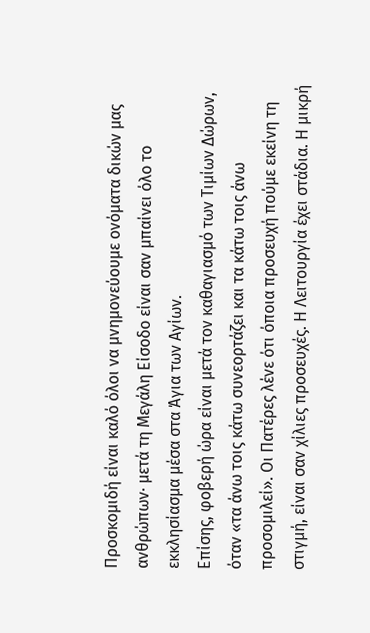Προσκομιδή είναι καλό όλοι να μνημονεύουμε ονόματα δικών μας ανθρώπων∙ μετά τη Μεγάλη Είσοδο είναι σαν μπαίνει όλο το εκκλησίασμα μέσα στα Άγια των Αγίων.
Επίσης, φοβερή ώρα είναι μετά τον καθαγιασμό των Τιμίων Δώρων, όταν «τα άνω τοις κάτω συνεορτάζει και τα κάτω τοις άνω προσομιλεί». Οι Πατέρες λένε ότι όποια προσευχή πούμε εκείνη τη στιγμή, είναι σαν χίλιες προσευχές. Η Λειτουργία έχει στάδια. Η μικρή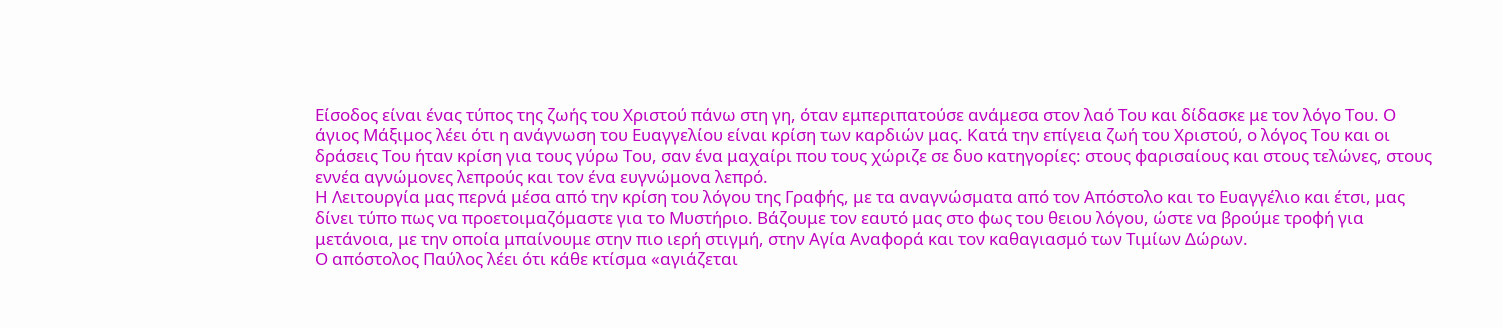Είσοδος είναι ένας τύπος της ζωής του Χριστού πάνω στη γη, όταν εμπεριπατούσε ανάμεσα στον λαό Του και δίδασκε με τον λόγο Του. Ο άγιος Μάξιμος λέει ότι η ανάγνωση του Ευαγγελίου είναι κρίση των καρδιών μας. Κατά την επίγεια ζωή του Χριστού, ο λόγος Του και οι δράσεις Του ήταν κρίση για τους γύρω Του, σαν ένα μαχαίρι που τους χώριζε σε δυο κατηγορίες: στους φαρισαίους και στους τελώνες, στους εννέα αγνώμονες λεπρούς και τον ένα ευγνώμονα λεπρό.
Η Λειτουργία μας περνά μέσα από την κρίση του λόγου της Γραφής, με τα αναγνώσματα από τον Απόστολο και το Ευαγγέλιο και έτσι, μας δίνει τύπο πως να προετοιμαζόμαστε για το Μυστήριο. Βάζουμε τον εαυτό μας στο φως του θειου λόγου, ώστε να βρούμε τροφή για μετάνοια, με την οποία μπαίνουμε στην πιο ιερή στιγμή, στην Αγία Αναφορά και τον καθαγιασμό των Τιμίων Δώρων.
Ο απόστολος Παύλος λέει ότι κάθε κτίσμα «αγιάζεται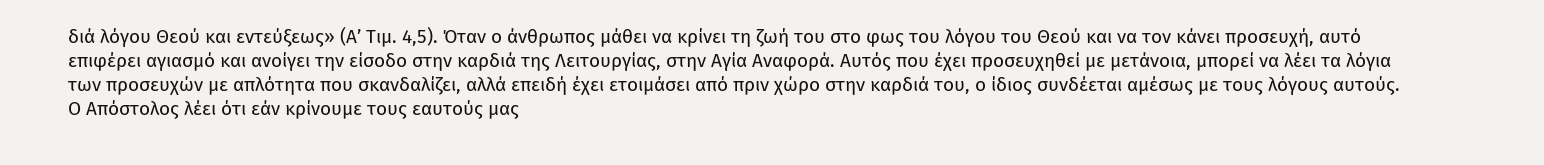διά λόγου Θεού και εντεύξεως» (Α’ Τιμ. 4,5). Όταν ο άνθρωπος μάθει να κρίνει τη ζωή του στο φως του λόγου του Θεού και να τον κάνει προσευχή, αυτό επιφέρει αγιασμό και ανοίγει την είσοδο στην καρδιά της Λειτουργίας, στην Αγία Αναφορά. Αυτός που έχει προσευχηθεί με μετάνοια, μπορεί να λέει τα λόγια των προσευχών με απλότητα που σκανδαλίζει, αλλά επειδή έχει ετοιμάσει από πριν χώρο στην καρδιά του, ο ίδιος συνδέεται αμέσως με τους λόγους αυτούς. Ο Απόστολος λέει ότι εάν κρίνουμε τους εαυτούς μας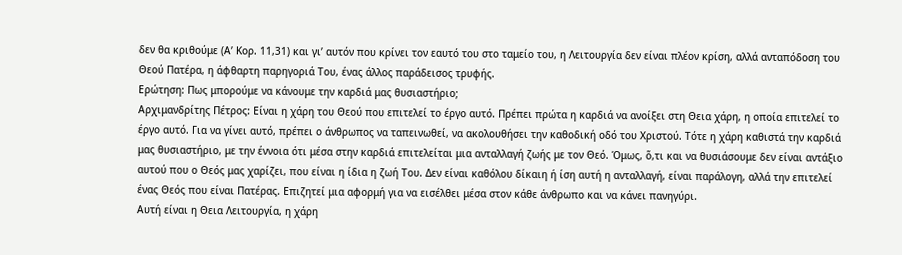δεν θα κριθούμε (Α’ Κορ. 11,31) και γι’ αυτόν που κρίνει τον εαυτό του στο ταμείο του, η Λειτουργία δεν είναι πλέον κρίση, αλλά ανταπόδοση του Θεού Πατέρα, η άφθαρτη παρηγοριά Του, ένας άλλος παράδεισος τρυφής.
Ερώτηση: Πως μπορούμε να κάνουμε την καρδιά μας θυσιαστήριο;
Αρχιμανδρίτης Πέτρος: Είναι η χάρη του Θεού που επιτελεί το έργο αυτό. Πρέπει πρώτα η καρδιά να ανοίξει στη Θεια χάρη, η οποία επιτελεί το έργο αυτό. Για να γίνει αυτό, πρέπει ο άνθρωπος να ταπεινωθεί, να ακολουθήσει την καθοδική οδό του Χριστού. Τότε η χάρη καθιστά την καρδιά μας θυσιαστήριο, με την έννοια ότι μέσα στην καρδιά επιτελείται μια ανταλλαγή ζωής με τον Θεό. Όμως, ὅ,τι και να θυσιάσουμε δεν είναι αντάξιο αυτού που ο Θεός μας χαρίζει, που είναι η ίδια η ζωή Του. Δεν είναι καθόλου δίκαιη ή ίση αυτή η ανταλλαγή, είναι παράλογη, αλλά την επιτελεί ένας Θεός που είναι Πατέρας. Επιζητεί μια αφορμή για να εισέλθει μέσα στον κάθε άνθρωπο και να κάνει πανηγύρι.
Αυτή είναι η Θεια Λειτουργία, η χάρη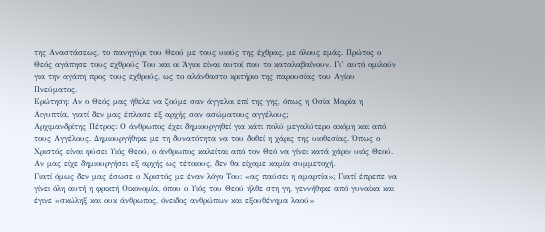της Αναστάσεως, το πανηγύρι του Θεού με τους υιούς της έχθρας, με όλους εμάς. Πρώτος ο Θεός αγάπησε τους εχθρούς Του και οι Άγιοι είναι αυτοί που το καταλαβαίνουν. Γι’ αυτό ομιλούν για την αγάπη προς τους εχθρούς, ως το αλάνθαστο κριτήριο της παρουσίας του Αγίου Πνεύματος.
Ερώτηση: Αν ο Θεός μας ήθελε να ζούμε σαν άγγελοι επί της γης, όπως η Οσία Μαρία η Αιγυπτία, γιατί δεν μας έπλασε εξ αρχής σαν ασώματους αγγέλους;
Αρχιμανδρίτης Πέτρος: Ο άνθρωπος έχει δημιουργηθεί για κάτι πολύ μεγαλύτερο ακόμη και από τους Αγγέλους. Δημιουργήθηκε με τη δυνατότητα να του δοθεί η χάρις της υιοθεσίας. Όπως ο Χριστός είναι φύσει Υιός Θεού, ο άνθρωπος καλείται από τον Θεό να γίνει κατά χάριν υιός Θεού. Αν μας είχε δημιουργήσει εξ αρχής ως τέτοιους, δεν θα είχαμε καμία συμμετοχή.
Γιατί όμως δεν μας έσωσε ο Χριστός με έναν λόγο Του: «ας παύσει η αμαρτία»; Γιατί έπρεπε να γίνει όλη αυτή η φρικτή Οικονομία, όπου ο Υιός του Θεού ήλθε στη γη, γεννήθηκε από γυναίκα και έγινε «σκώληξ και ουκ άνθρωπος, όνειδος ανθρώπων και εξουθένημα λαού»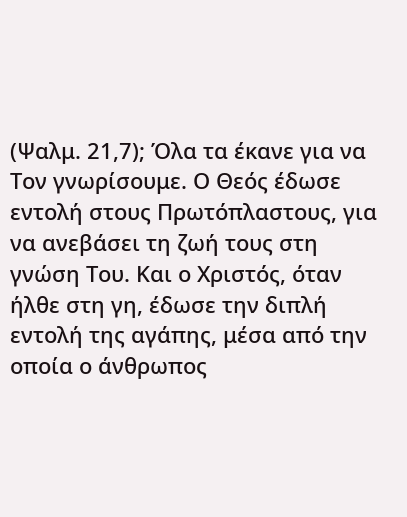(Ψαλμ. 21,7); Όλα τα έκανε για να Τον γνωρίσουμε. Ο Θεός έδωσε εντολή στους Πρωτόπλαστους, για να ανεβάσει τη ζωή τους στη γνώση Του. Και ο Χριστός, όταν ήλθε στη γη, έδωσε την διπλή εντολή της αγάπης, μέσα από την οποία ο άνθρωπος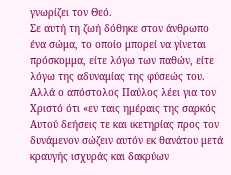γνωρίζει τον Θεό.
Σε αυτή τη ζωή δόθηκε στον άνθρωπο ένα σώμα, το οποίο μπορεί να γίνεται πρόσκομμα, είτε λόγω των παθών, είτε λόγω της αδυναμίας της φύσεώς του. Αλλά ο απόστολος Παύλος λέει για τον Χριστό ότι «εν ταις ημέραις της σαρκός Αυτού δεήσεις τε και ικετηρίας προς τον δυνάμενον σώζειν αυτόν εκ θανάτου μετά κραυγής ισχυράς και δακρύων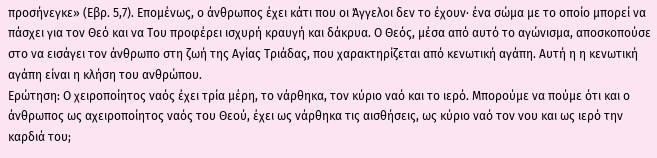προσήνεγκε» (Εβρ. 5,7). Επομένως, ο άνθρωπος έχει κάτι που οι Άγγελοι δεν το έχουν· ένα σώμα με το οποίο μπορεί να πάσχει για τον Θεό και να Του προφέρει ισχυρή κραυγή και δάκρυα. Ο Θεός, μέσα από αυτό το αγώνισμα, αποσκοπούσε στο να εισάγει τον άνθρωπο στη ζωή της Αγίας Τριάδας, που χαρακτηρίζεται από κενωτική αγάπη. Αυτή η η κενωτική αγάπη είναι η κλήση του ανθρώπου.
Ερώτηση: Ο χειροποίητος ναός έχει τρία μέρη, το νάρθηκα, τον κύριο ναό και το ιερό. Μπορούμε να πούμε ότι και ο άνθρωπος ως αχειροποίητος ναός του Θεού, έχει ως νάρθηκα τις αισθήσεις, ως κύριο ναό τον νου και ως ιερό την καρδιά του;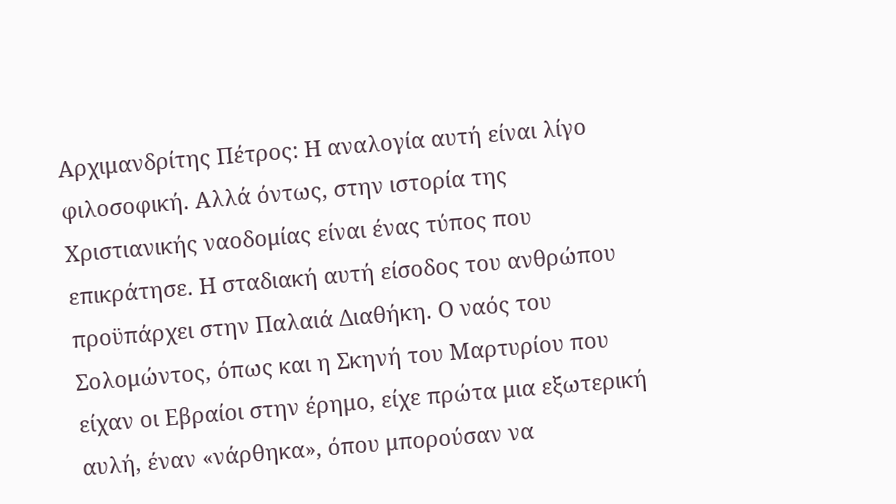Αρχιμανδρίτης Πέτρος: Η αναλογία αυτή είναι λίγο φιλοσοφική. Αλλά όντως, στην ιστορία της Χριστιανικής ναοδομίας είναι ένας τύπος που επικράτησε. Η σταδιακή αυτή είσοδος του ανθρώπου προϋπάρχει στην Παλαιά Διαθήκη. Ο ναός του Σολομώντος, όπως και η Σκηνή του Μαρτυρίου που είχαν οι Εβραίοι στην έρημο, είχε πρώτα μια εξωτερική αυλή, έναν «νάρθηκα», όπου μπορούσαν να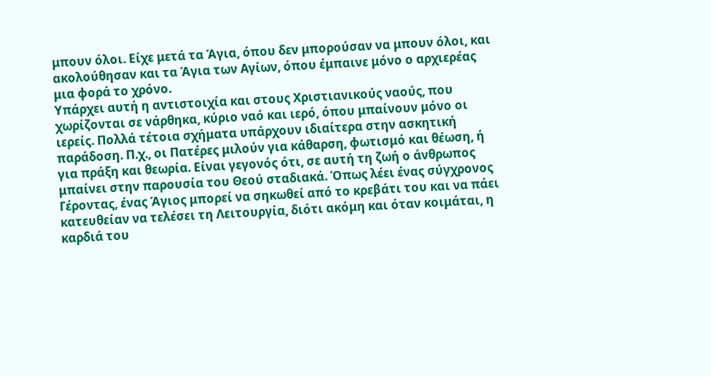μπουν όλοι. Είχε μετά τα Άγια, όπου δεν μπορούσαν να μπουν όλοι, και ακολούθησαν και τα Άγια των Αγίων, όπου έμπαινε μόνο ο αρχιερέας μια φορά το χρόνο.
Υπάρχει αυτή η αντιστοιχία και στους Χριστιανικούς ναούς, που χωρίζονται σε νάρθηκα, κύριο ναό και ιερό, όπου μπαίνουν μόνο οι ιερείς. Πολλά τέτοια σχήματα υπάρχουν ιδιαίτερα στην ασκητική παράδοση. Π.χ., οι Πατέρες μιλούν για κάθαρση, φωτισμό και θέωση, ή για πράξη και θεωρία. Είναι γεγονός ότι, σε αυτή τη ζωή ο άνθρωπος μπαίνει στην παρουσία του Θεού σταδιακά. Όπως λέει ένας σύγχρονος Γέροντας, ένας Άγιος μπορεί να σηκωθεί από το κρεβάτι του και να πάει κατευθείαν να τελέσει τη Λειτουργία, διότι ακόμη και όταν κοιμάται, η καρδιά του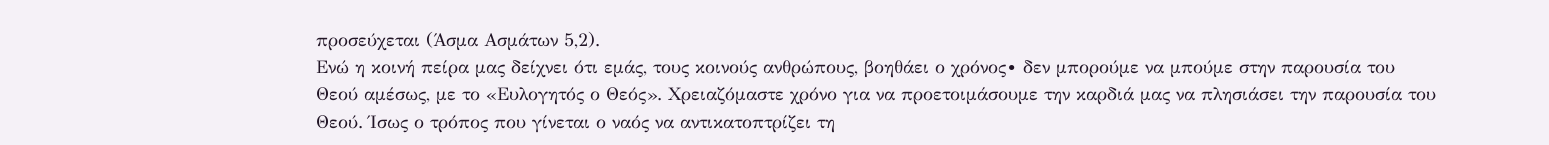προσεύχεται (Άσμα Ασμάτων 5,2).
Ενώ η κοινή πείρα μας δείχνει ότι εμάς, τους κοινούς ανθρώπους, βοηθάει ο χρόνος∙ δεν μπορούμε να μπούμε στην παρουσία του Θεού αμέσως, με το «Ευλογητός ο Θεός». Χρειαζόμαστε χρόνο για να προετοιμάσουμε την καρδιά μας να πλησιάσει την παρουσία του Θεού. Ίσως ο τρόπος που γίνεται ο ναός να αντικατοπτρίζει τη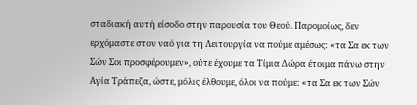σταδιακή αυτή είσοδο στην παρουσία του Θεού. Παρομοίως, δεν ερχόμαστε στον ναό για τη Λειτουργία να πούμε αμέσως: «τα Σα εκ των Σών Σοι προσφέρουμεν», ούτε έχουμε τα Τίμια Δώρα έτοιμα πάνω στην Αγία Τράπεζα, ώστε, μόλις έλθουμε, όλοι να πούμε: «τα Σα εκ των Σών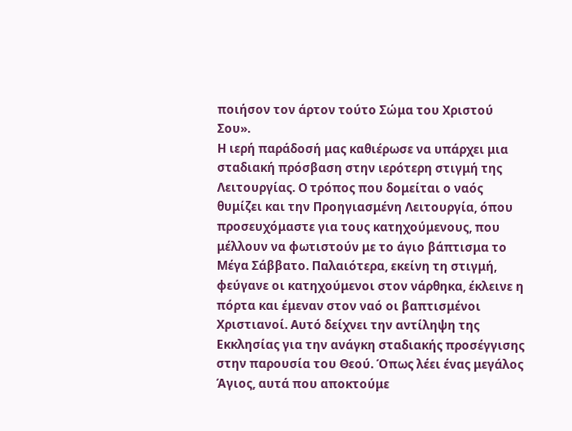ποιήσον τον άρτον τούτο Σώμα του Χριστού Σου».
Η ιερή παράδοσή μας καθιέρωσε να υπάρχει μια σταδιακή πρόσβαση στην ιερότερη στιγμή της Λειτουργίας. Ο τρόπος που δομείται ο ναός θυμίζει και την Προηγιασμένη Λειτουργία, όπου προσευχόμαστε για τους κατηχούμενους, που μέλλουν να φωτιστούν με το άγιο βάπτισμα το Μέγα Σάββατο. Παλαιότερα, εκείνη τη στιγμή, φεύγανε οι κατηχούμενοι στον νάρθηκα, έκλεινε η πόρτα και έμεναν στον ναό οι βαπτισμένοι Χριστιανοί. Αυτό δείχνει την αντίληψη της Εκκλησίας για την ανάγκη σταδιακής προσέγγισης στην παρουσία του Θεού. Όπως λέει ένας μεγάλος Άγιος, αυτά που αποκτούμε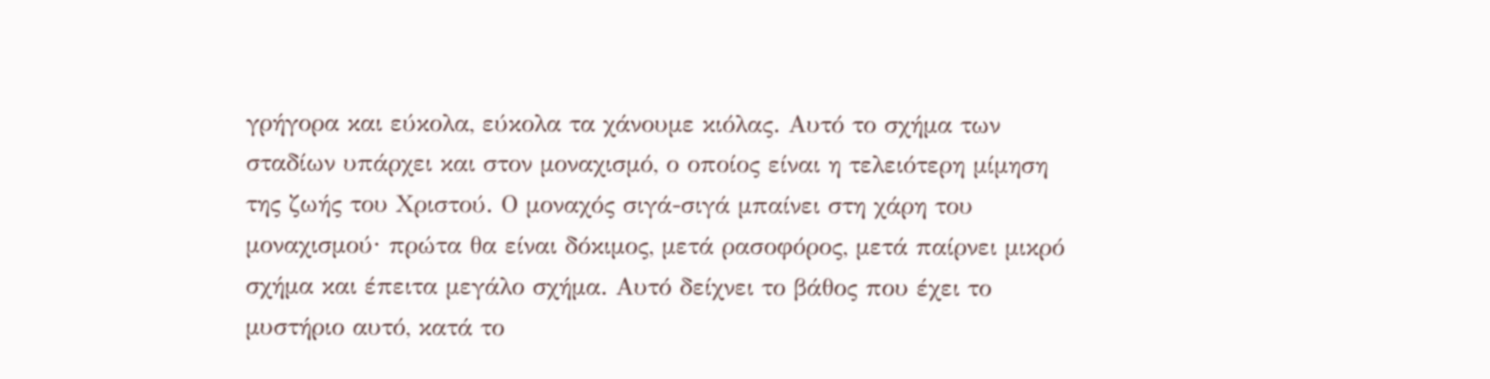γρήγορα και εύκολα, εύκολα τα χάνουμε κιόλας. Αυτό το σχήμα των σταδίων υπάρχει και στον μοναχισμό, ο οποίος είναι η τελειότερη μίμηση της ζωής του Χριστού. Ο μοναχός σιγά-σιγά μπαίνει στη χάρη του μοναχισμού∙ πρώτα θα είναι δόκιμος, μετά ρασοφόρος, μετά παίρνει μικρό σχήμα και έπειτα μεγάλο σχήμα. Αυτό δείχνει το βάθος που έχει το μυστήριο αυτό, κατά το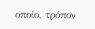οποίο, τρόπον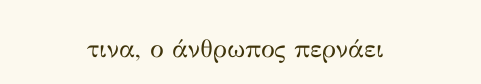τινα, ο άνθρωπος περνάει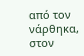από τον νάρθηκα, στον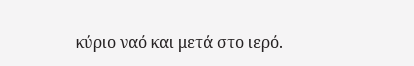κύριο ναό και μετά στο ιερό.